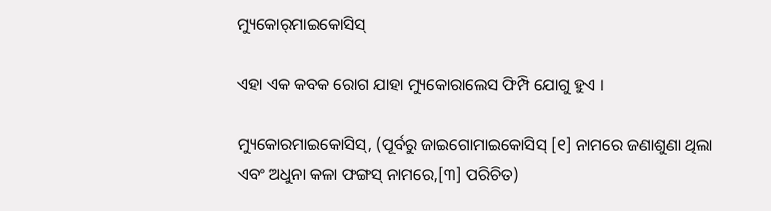ମ୍ୟୁକୋର୍‌ମାଇକୋସିସ୍

ଏହା ଏକ କବକ ରୋଗ ଯାହା ମ୍ୟୁକୋରାଲେସ ଫିମ୍ପି ଯୋଗୁ ହୁଏ ।

ମ୍ୟୁକୋରମାଇକୋସିସ୍, (ପୂର୍ବରୁ ଜାଇଗୋମାଇକୋସିସ୍ [୧] ନାମରେ ଜଣାଶୁଣା ଥିଲା ଏବଂ ଅଧୁନା କଳା ଫଙ୍ଗସ୍ ନାମରେ,[୩] ପରିଚିତ)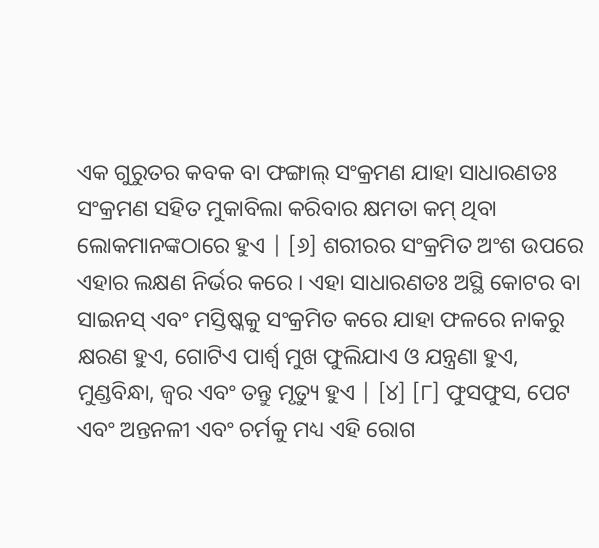ଏକ ଗୁରୁତର କବକ ବା ଫଙ୍ଗାଲ୍ ସଂକ୍ରମଣ ଯାହା ସାଧାରଣତଃ ସଂକ୍ରମଣ ସହିତ ମୁକାବିଲା କରିବାର କ୍ଷମତା କମ୍ ଥିବା ଲୋକମାନଙ୍କଠାରେ ହୁଏ | [୬] ଶରୀରର ସଂକ୍ରମିତ ଅଂଶ ଉପରେ ଏହାର ଲକ୍ଷଣ ନିର୍ଭର କରେ । ଏହା ସାଧାରଣତଃ ଅସ୍ଥି କୋଟର ବା ସାଇନସ୍ ଏବଂ ମସ୍ତିଷ୍କକୁ ସଂକ୍ରମିତ କରେ ଯାହା ଫଳରେ ନାକରୁ କ୍ଷରଣ ହୁଏ, ଗୋଟିଏ ପାର୍ଶ୍ୱ ମୁଖ ଫୁଲିଯାଏ ଓ ଯନ୍ତ୍ରଣା ହୁଏ, ମୁଣ୍ଡବିନ୍ଧା, ଜ୍ୱର ଏବଂ ତନ୍ତୁ ମୃତ୍ୟୁ ହୁଏ | [୪] [୮] ଫୁସଫୁସ, ପେଟ ଏବଂ ଅନ୍ତନଳୀ ଏବଂ ଚର୍ମକୁ ମଧ୍ୟ ଏହି ରୋଗ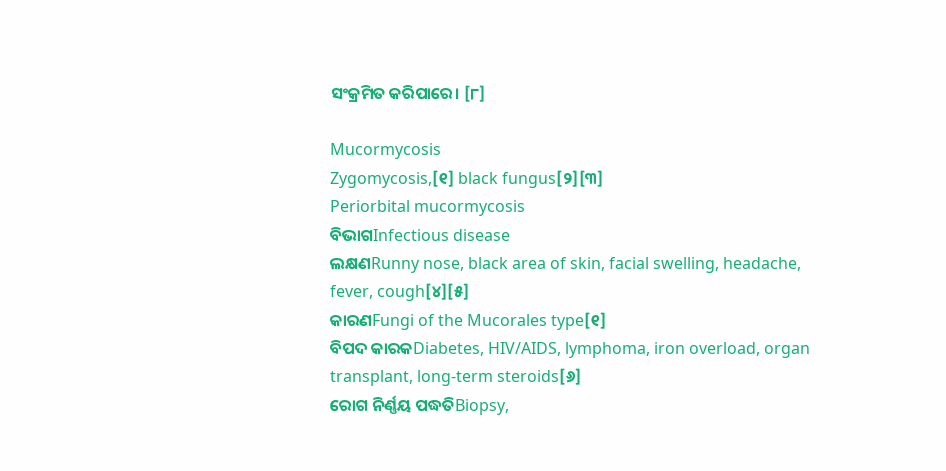ସଂକ୍ରମିତ କରିପାରେ। [୮]

Mucormycosis
Zygomycosis,[୧] black fungus[୨][୩]
Periorbital mucormycosis
ବିଭାଗInfectious disease
ଲକ୍ଷଣRunny nose, black area of skin, facial swelling, headache, fever, cough[୪][୫]
କାରଣFungi of the Mucorales type[୧]
ବିପଦ କାରକDiabetes, HIV/AIDS, lymphoma, iron overload, organ transplant, long-term steroids[୬]
ରୋଗ ନିର୍ଣ୍ଣୟ ପଦ୍ଧତିBiopsy,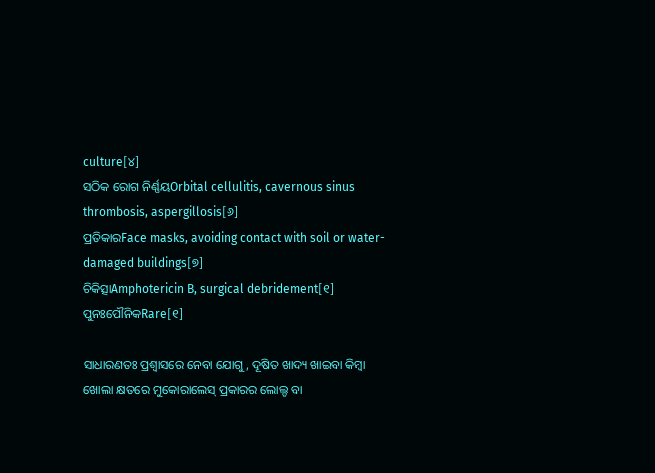culture[୪]
ସଠିକ ରୋଗ ନିର୍ଣ୍ଣୟOrbital cellulitis, cavernous sinus thrombosis, aspergillosis[୬]
ପ୍ରତିକାରFace masks, avoiding contact with soil or water-damaged buildings[୭]
ଚିକିତ୍ସାAmphotericin B, surgical debridement[୧]
ପୁନଃପୌନିକRare[୧]

ସାଧାରଣତଃ ପ୍ରଶ୍ୱାସରେ ନେବା ଯୋଗୁ, ଦୂଷିତ ଖାଦ୍ୟ ଖାଇବା କିମ୍ବା ଖୋଲା କ୍ଷତରେ ମୁକୋରାଲେସ୍ ପ୍ରକାରର ଲୋଲ୍ଡ ବା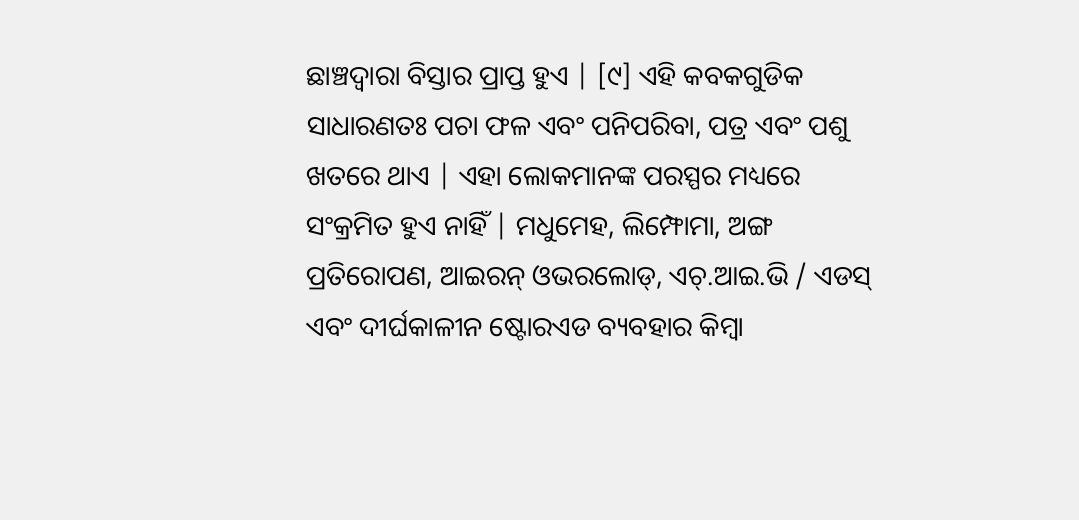ଛାଞ୍ଚଦ୍ୱାରା ବିସ୍ତାର ପ୍ରାପ୍ତ ହୁଏ | [୯] ଏହି କବକଗୁଡିକ ସାଧାରଣତଃ ପଚା ଫଳ ଏବଂ ପନିପରିବା, ପତ୍ର ଏବଂ ପଶୁ ଖତରେ ଥାଏ | ଏହା ଲୋକମାନଙ୍କ ପରସ୍ପର ମଧ୍ୟରେ ସଂକ୍ରମିତ ହୁଏ ନାହିଁ | ମଧୁମେହ, ଲିମ୍ଫୋମା, ଅଙ୍ଗ ପ୍ରତିରୋପଣ, ଆଇରନ୍ ଓଭରଲୋଡ୍, ଏଚ୍.ଆଇ.ଭି / ଏଡସ୍ ଏବଂ ଦୀର୍ଘକାଳୀନ ଷ୍ଟୋରଏଡ ବ୍ୟବ‌ହାର କିମ୍ବା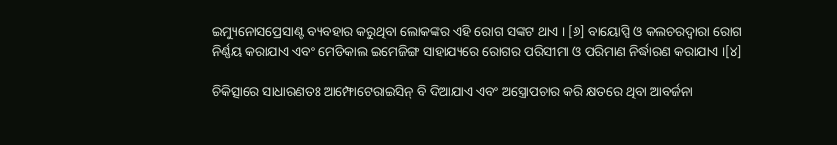ଇମ୍ୟୁନୋସପ୍ରେସାଣ୍ଟ ବ୍ୟବହାର କରୁଥିବା ଲୋକଙ୍କର ଏହି ରୋଗ ସଙ୍କଟ ଥାଏ । [୬] ବାୟୋପ୍ସି ଓ କଲଚରଦ୍ୱାରା ରୋଗ ନିର୍ଣ୍ଣୟ କରାଯାଏ ଏବଂ ମେଡିକାଲ ଇମେଜିଙ୍ଗ ସାହାଯ୍ୟରେ ରୋଗର ପରିସୀମା ଓ ପରିମାଣ ନିର୍ଦ୍ଧାରଣ କରାଯାଏ ।[୪]

ଚିକିତ୍ସାରେ ସାଧାରଣତଃ ଆମ୍ଫୋଟେରାଇସିନ୍ ବି ଦିଆଯାଏ ଏବଂ ଅସ୍ତ୍ରୋପଚାର କରି କ୍ଷତରେ ଥିବା ଆବର୍ଜନା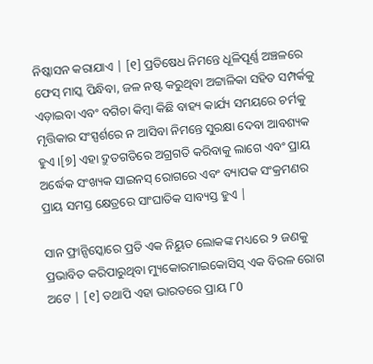ନିଷ୍କାସନ କରାଯାଏ | [୧] ପ୍ରତିଷେଧ ନିମନ୍ତେ ଧୂଳିପୂର୍ଣ୍ଣ ଅଞ୍ଚଳରେ ଫେସ୍ ମାସ୍କ ପିନ୍ଧିବା, ଜଳ ନଷ୍ଟ କରୁଥିବା ଅଟ୍ଟାଳିକା ସହିତ ସମ୍ପର୍କକୁ ଏଡ଼ାଇବା ଏବଂ ବଗିଚା କିମ୍ବା କିଛି ବାହ୍ୟ କାର୍ଯ୍ୟ ସମୟରେ ଚର୍ମକୁ ମୃତ୍ତିକାର ସଂସ୍ପର୍ଶରେ ନ ଆସିବା ନିମନ୍ତେ ସୁରକ୍ଷା ଦେବା ଆବଶ୍ୟକ ହୁଏ ।[୭] ଏହା ଦ୍ରୁତଗତିରେ ଅଗ୍ରଗତି କରିବାକୁ ଲାଗେ ଏବଂ ପ୍ରାୟ ଅର୍ଦ୍ଧେକ ସଂଖ୍ୟକ ସାଇନସ୍ ରୋଗରେ ଏବଂ ବ୍ୟାପକ ସଂକ୍ରମଣର ପ୍ରାୟ ସମସ୍ତ କ୍ଷେତ୍ରରେ ସାଂଘାତିକ ସାବ୍ୟସ୍ତ ହୁଏ |

ସାନ ଫ୍ରାନ୍ସିସ୍କୋରେ ପ୍ରତି ଏକ ନିୟୁତ ଲୋକଙ୍କ ମଧ୍ୟରେ ୨ ଜଣକୁ ପ୍ରଭାବିତ କରିପାରୁଥିବା ମ୍ୟୁକୋରମାଇକୋସିସ୍ ଏକ ବିରଳ ରୋଗ ଅଟେ | [୧] ତଥାପି ଏହା ଭାରତରେ ପ୍ରାୟ ୮0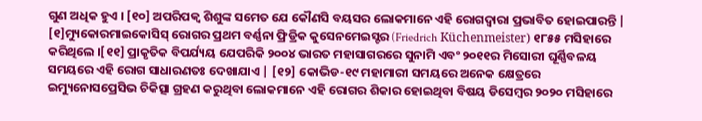ଗୁଣ ଅଧିକ ହୁଏ । [୧୦] ଅପରିପକ୍ୱ ଶିଶୁଙ୍କ ସମେତ ଯେ କୌଣସି ବୟସର ଲୋକମାନେ ଏହି ରୋଗଦ୍ୱାରା ପ୍ରଭାବିତ ହୋଇପାରନ୍ତି | [୧]ମ୍ୟୁକୋରମାଇକୋସିସ୍ ରୋଗର ପ୍ରଥମ ବର୍ଣ୍ଣନା ଫ୍ରିଡ୍ରିକ କୁସେନମେଇସ୍ଟର (Friedrich Küchenmeister) ୧୮୫୫ ମସିହାରେ କରିଥିଲେ ।[୧୧] ପ୍ରାକୃତିକ ବିପର୍ଯ୍ୟୟ ଯେପରିକି ୨୦୦୪ ଭାରତ ମହାସାଗରରେ ସୁନାମି ଏବଂ ୨୦୧୧ର ମିସୋରୀ ଘୂର୍ଣ୍ଣିବଳୟ ସମୟରେ ଏହି ରୋଗ ସାଧାରଣତଃ ଦେଖାଯାଏ | [୧୨] କୋଭିଡ-୧୯ ମହାମାରୀ ସମୟରେ ଅନେକ କ୍ଷେତ୍ରରେ ଇମ୍ୟୁନୋସପ୍ରେସିଭ ଚିକିତ୍ସା ଗ୍ରହଣ କରୁଥିବା ଲୋକମାନେ ଏହି ରୋଗର ଶିକାର ହୋଇଥିବା ବିଷୟ ଡିସେମ୍ବର ୨୦୨୦ ମସିହାରେ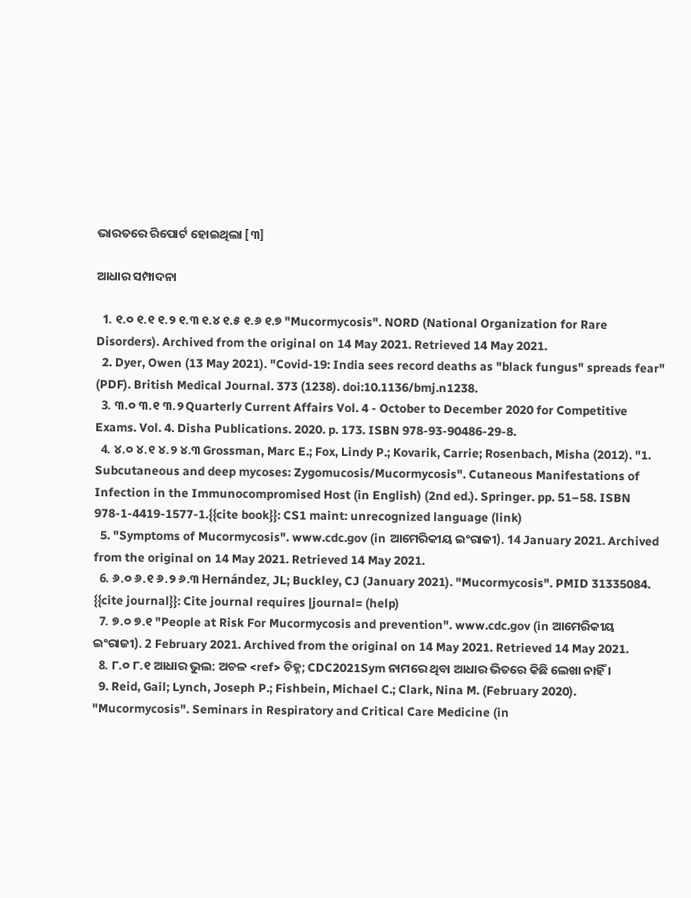ଭାରତରେ ରିପୋର୍ଟ ହୋଇଥିଲା [୩]

ଆଧାର ସମ୍ପାଦନା

  1. ୧.୦ ୧.୧ ୧.୨ ୧.୩ ୧.୪ ୧.୫ ୧.୬ ୧.୭ "Mucormycosis". NORD (National Organization for Rare Disorders). Archived from the original on 14 May 2021. Retrieved 14 May 2021.
  2. Dyer, Owen (13 May 2021). "Covid-19: India sees record deaths as "black fungus" spreads fear" (PDF). British Medical Journal. 373 (1238). doi:10.1136/bmj.n1238.
  3. ୩.୦ ୩.୧ ୩.୨ Quarterly Current Affairs Vol. 4 - October to December 2020 for Competitive Exams. Vol. 4. Disha Publications. 2020. p. 173. ISBN 978-93-90486-29-8.
  4. ୪.୦ ୪.୧ ୪.୨ ୪.୩ Grossman, Marc E.; Fox, Lindy P.; Kovarik, Carrie; Rosenbach, Misha (2012). "1. Subcutaneous and deep mycoses: Zygomucosis/Mucormycosis". Cutaneous Manifestations of Infection in the Immunocompromised Host (in English) (2nd ed.). Springer. pp. 51–58. ISBN 978-1-4419-1577-1.{{cite book}}: CS1 maint: unrecognized language (link)
  5. "Symptoms of Mucormycosis". www.cdc.gov (in ଆମେରିକୀୟ ଇଂରାଜୀ). 14 January 2021. Archived from the original on 14 May 2021. Retrieved 14 May 2021.
  6. ୬.୦ ୬.୧ ୬.୨ ୬.୩ Hernández, JL; Buckley, CJ (January 2021). "Mucormycosis". PMID 31335084. {{cite journal}}: Cite journal requires |journal= (help)
  7. ୭.୦ ୭.୧ "People at Risk For Mucormycosis and prevention". www.cdc.gov (in ଆମେରିକୀୟ ଇଂରାଜୀ). 2 February 2021. Archived from the original on 14 May 2021. Retrieved 14 May 2021.
  8. ୮.୦ ୮.୧ ଆଧାର ଭୁଲ: ଅଚଳ <ref> ଚିହ୍ନ; CDC2021Sym ନାମରେ ଥିବା ଆଧାର ଭିତରେ କିଛି ଲେଖା ନାହିଁ ।
  9. Reid, Gail; Lynch, Joseph P.; Fishbein, Michael C.; Clark, Nina M. (February 2020). "Mucormycosis". Seminars in Respiratory and Critical Care Medicine (in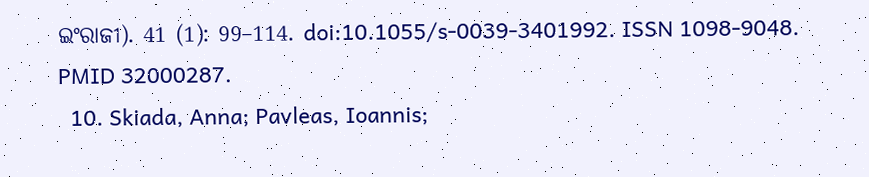ଇଂରାଜୀ). 41 (1): 99–114. doi:10.1055/s-0039-3401992. ISSN 1098-9048. PMID 32000287.
  10. Skiada, Anna; Pavleas, Ioannis;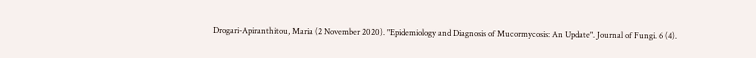Drogari-Apiranthitou, Maria (2 November 2020). "Epidemiology and Diagnosis of Mucormycosis: An Update". Journal of Fungi. 6 (4).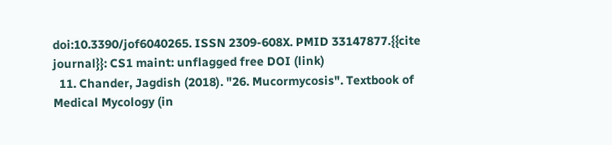doi:10.3390/jof6040265. ISSN 2309-608X. PMID 33147877.{{cite journal}}: CS1 maint: unflagged free DOI (link)
  11. Chander, Jagdish (2018). "26. Mucormycosis". Textbook of Medical Mycology (in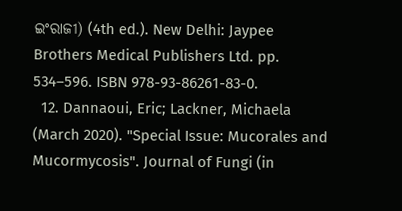ଇଂରାଜୀ) (4th ed.). New Delhi: Jaypee Brothers Medical Publishers Ltd. pp. 534–596. ISBN 978-93-86261-83-0.
  12. Dannaoui, Eric; Lackner, Michaela (March 2020). "Special Issue: Mucorales and Mucormycosis". Journal of Fungi (in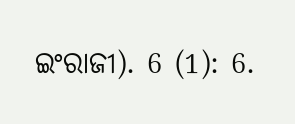ଇଂରାଜୀ). 6 (1): 6.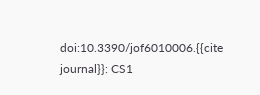doi:10.3390/jof6010006.{{cite journal}}: CS1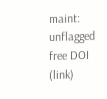maint: unflagged free DOI (link)